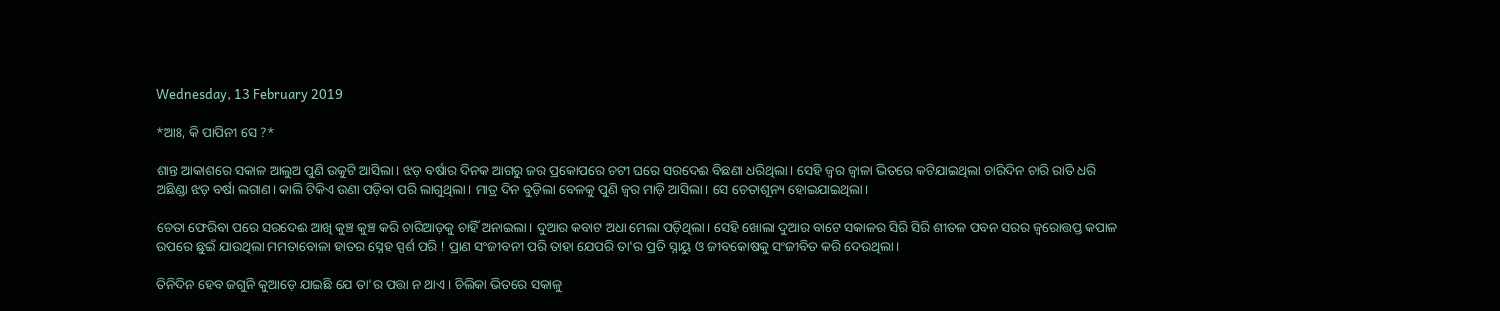Wednesday, 13 February 2019

*ଆଃ, କି ପାପିନୀ ସେ ?*

ଶାନ୍ତ ଆକାଶରେ ସକାଳ ଆଲୁଅ ପୁଣି ଉକୁଟି ଆସିଲା। ଝଡ଼ ବର୍ଷାର ଦିନକ ଆଗରୁ ଜର ପ୍ରକୋପରେ ଚଟୀ ଘରେ ସରଦେଈ ବିଛଣା ଧରିଥିଲା। ସେହି ଜ୍ୱର ଜ୍ୱାଳା ଭିତରେ କଟିଯାଇଥିଲା ଚାରିଦିନ ଚାରି ରାତି ଧରି ଅଛିଣ୍ଡା ଝଡ଼ ବର୍ଷା ଲଗାଣ। କାଲି ଟିକିଏ ଉଣା ପଡ଼ିବା ପରି ଲାଗୁଥିଲା। ମାତ୍ର ଦିନ ବୁଡ଼ିଲା ବେଳକୁ ପୁଣି ଜ୍ୱର ମାଡ଼ି ଆସିଲା। ସେ ଚେତାଶୂନ୍ୟ ହୋଇଯାଇଥିଲା।

ଚେତା ଫେରିବା ପରେ ସରଦେଈ ଆଖି କୁଞ୍ଚ କୁଞ୍ଚ କରି ଚାରିଆଡ଼କୁ ଚାହିଁ ଅନାଇଲା। ଦୁଆର କବାଟ ଅଧା ମେଲା ପଡ଼ିଥିଲା। ସେହି ଖୋଲା ଦୁଆର ବାଟେ ସକାଳର ସିରି ସିରି ଶୀତଳ ପବନ ସରର ଜ୍ୱରୋତ୍ତପ୍ତ କପାଳ ଉପରେ ଛୁଇଁ ଯାଉଥିଲା ମମତାବୋଳା ହାତର ସ୍ନେହ ସ୍ପର୍ଶ ପରି ! ପ୍ରାଣ ସଂଜୀବନୀ ପରି ତାହା ଯେପରି ତା'ର ପ୍ରତି ସ୍ନାୟୁ ଓ ଜୀବକୋଷକୁ ସଂଜୀବିତ କରି ଦେଉଥିଲା।

ତିନିଦିନ ହେବ ଜଗୁନି କୁଆଡ଼େ ଯାଇଛି ଯେ ତା'ର ପତ୍ତା ନ ଥାଏ। ଚିଲିକା ଭିତରେ ସକାଳୁ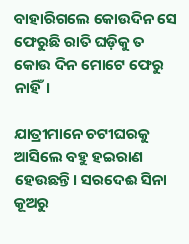ବାହାରିଗଲେ କୋଉଦିନ ସେ ଫେରୁଛି ରାତି ଘଡ଼ିକୁ ତ କୋଉ ଦିନ ମୋଟେ ଫେରୁ ନାହିଁ।

ଯାତ୍ରୀମାନେ ଚଟୀଘରକୁ ଆସିଲେ ବହୁ ହଇରାଣ ହେଉଛନ୍ତି। ସରଦେଈ ସିନା କୂଅରୁ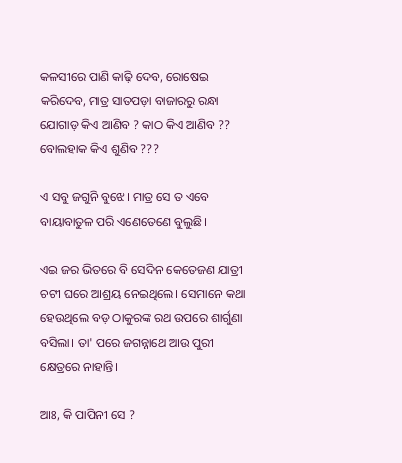କଳସୀରେ ପାଣି କାଢ଼ି ଦେବ, ରୋଷେଇ କରିଦେବ, ମାତ୍ର ସାତପଡ଼ା ବାଜାରରୁ ରନ୍ଧା ଯୋଗାଡ଼ କିଏ ଆଣିବ ? କାଠ କିଏ ଆଣିବ ?? ବୋଲହାକ କିଏ ଶୁଣିବ ???

ଏ ସବୁ ଜଗୁନି ବୁଝେ। ମାତ୍ର ସେ ତ ଏବେ ବାୟାବାତୁଳ ପରି ଏଣେତେଣେ ବୁଲୁଛି।

ଏଇ ଜର ଭିତରେ ବି ସେଦିନ କେତେଜଣ ଯାତ୍ରୀ ଚଟୀ ଘରେ ଆଶ୍ରୟ ନେଇଥିଲେ। ସେମାନେ କଥା ହେଉଥିଲେ ବଡ଼ ଠାକୁରଙ୍କ ରଥ ଉପରେ ଶାର୍ଗୁଣା ବସିଲା। ତା' ପରେ ଜଗନ୍ନାଥେ ଆଉ ପୁରୀ କ୍ଷେତ୍ରରେ ନାହାନ୍ତି।

ଆଃ, କି ପାପିନୀ ସେ ?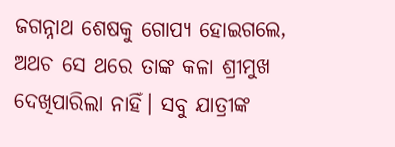ଜଗନ୍ନାଥ ଶେଷକୁ ଗୋପ୍ୟ ହୋଇଗଲେ, ଅଥଚ ସେ ଥରେ ତାଙ୍କ କଳା ଶ୍ରୀମୁଖ ଦେଖିପାରିଲା ନାହିଁ। ସବୁ ଯାତ୍ରୀଙ୍କ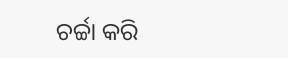ଚର୍ଚ୍ଚା କରି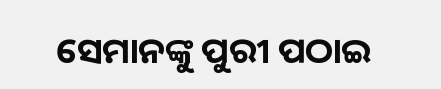ସେମାନଙ୍କୁ ପୁରୀ ପଠାଇ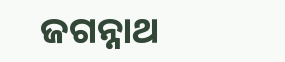ଜଗନ୍ନାଥ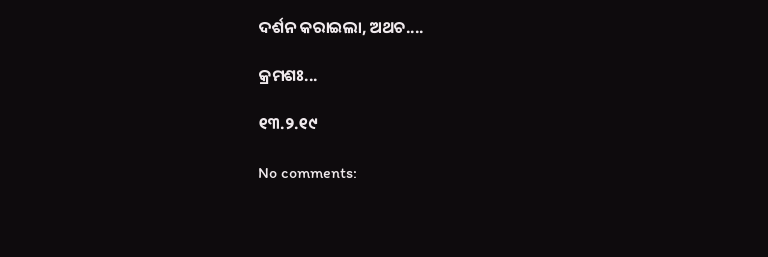ଦର୍ଶନ କରାଇଲା, ଅଥଚ....

କ୍ରମଶଃ...

୧୩.୨.୧୯

No comments: